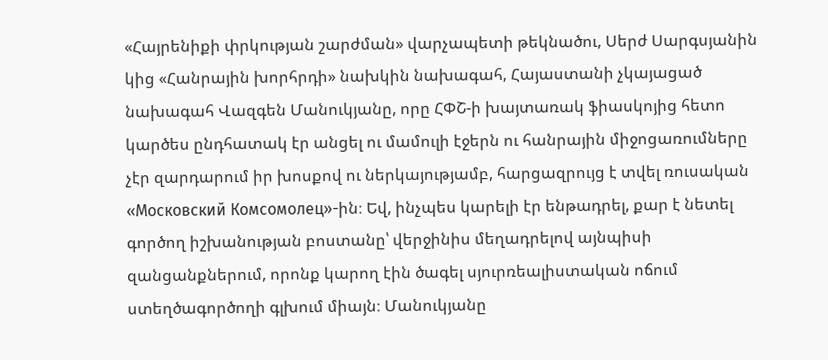«Հայրենիքի փրկության շարժման» վարչապետի թեկնածու, Սերժ Սարգսյանին կից «Հանրային խորհրդի» նախկին նախագահ, Հայաստանի չկայացած նախագահ Վազգեն Մանուկյանը, որը ՀՓՇ-ի խայտառակ ֆիասկոյից հետո կարծես ընդհատակ էր անցել ու մամուլի էջերն ու հանրային միջոցառումները չէր զարդարում իր խոսքով ու ներկայությամբ, հարցազրույց է տվել ռուսական «Московский Комсомолец»-ին։ Եվ, ինչպես կարելի էր ենթադրել, քար է նետել գործող իշխանության բոստանը՝ վերջինիս մեղադրելով այնպիսի զանցանքներում, որոնք կարող էին ծագել սյուրռեալիստական ոճում ստեղծագործողի գլխում միայն։ Մանուկյանը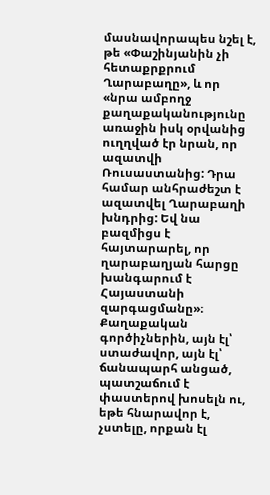մասնավորապես նշել է, թե «Փաշինյանին չի հետաքրքրում Ղարաբաղը», և որ «նրա ամբողջ քաղաքականությունը առաջին իսկ օրվանից ուղղված էր նրան, որ ազատվի Ռուսաստանից: Դրա համար անհրաժեշտ է ազատվել Ղարաբաղի խնդրից: Եվ նա բազմիցս է հայտարարել, որ ղարաբաղյան հարցը խանգարում է Հայաստանի զարգացմանը»։
Քաղաքական գործիչներին, այն էլ՝ ստաժավոր, այն էլ՝ ճանապարհ անցած, պատշաճում է փաստերով խոսելն ու, եթե հնարավոր է, չստելը, որքան էլ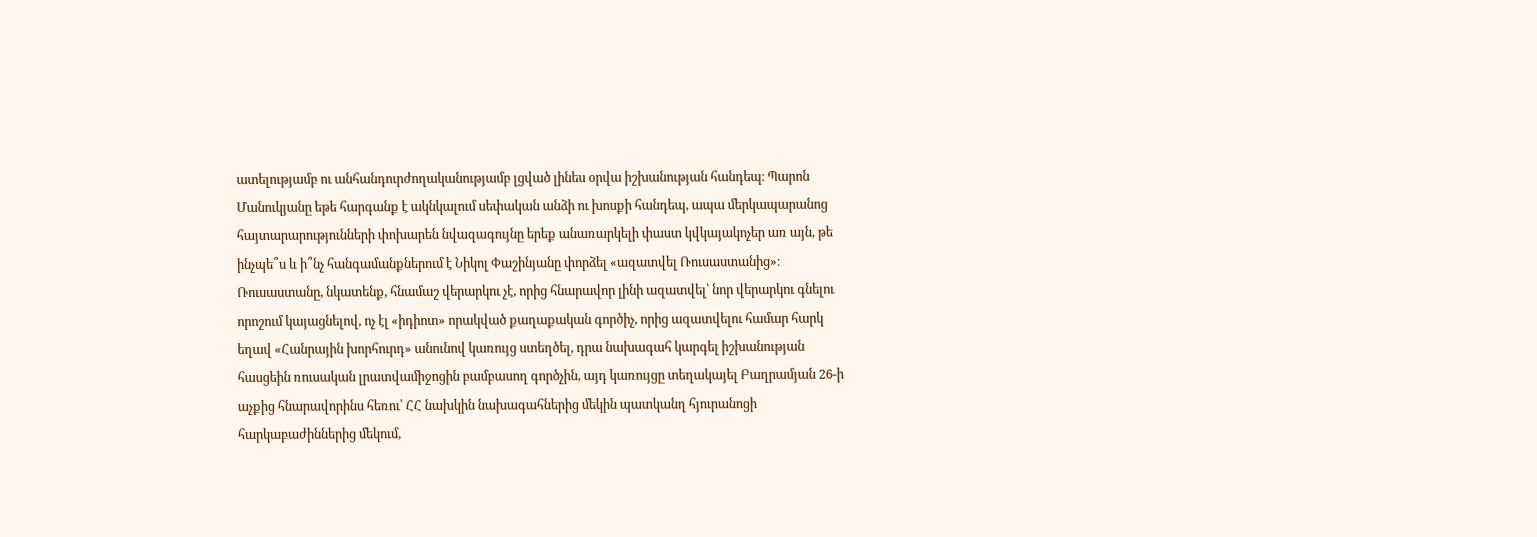ատելությամբ ու անհանդուրժողականությամբ լցված լինես օրվա իշխանության հանդեպ։ Պարոն Մանուկյանը եթե հարգանք է ակնկալում սեփական անձի ու խոսքի հանդեպ, ապա մերկապարանոց հայտարարությունների փոխարեն նվազագույնը երեք անառարկելի փաստ կվկայակոչեր առ այն, թե ինչպե՞ս և ի՞նչ հանգամանքներում է Նիկոլ Փաշինյանը փորձել «ազատվել Ռուսաստանից»։
Ռուսաստանը, նկատենք, հնամաշ վերարկու չէ, որից հնարավոր լինի ազատվել՝ նոր վերարկու գնելու որոշում կայացնելով, ոչ էլ «իդիոտ» որակված քաղաքական գործիչ, որից ազատվելու համար հարկ եղավ «Հանրային խորհուրդ» անունով կառույց ստեղծել, դրա նախագահ կարգել իշխանության հասցեին ռուսական լրատվամիջոցին բամբասող գործչին, այդ կառույցը տեղակայել Բաղրամյան 26-ի աչքից հնարավորինս հեռու՝ ՀՀ նախկին նախագահներից մեկին պատկանղ հյուրանոցի հարկաբաժիններից մեկում,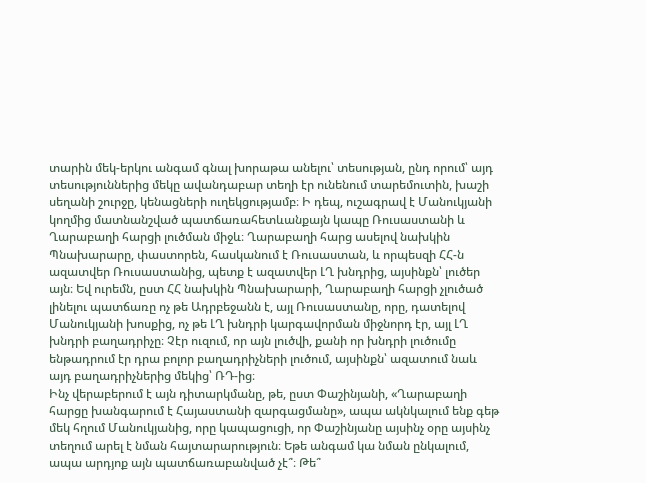տարին մեկ-երկու անգամ գնալ խորաթա անելու՝ տեսության, ընդ որում՝ այդ տեսություններից մեկը ավանդաբար տեղի էր ունենում տարեմուտին, խաշի սեղանի շուրջը, կենացների ուղեկցությամբ։ Ի դեպ, ուշագրավ է Մանուկյանի կողմից մատնանշված պատճառահետևանքայն կապը Ռուսաստանի և Ղարաբաղի հարցի լուծման միջև։ Ղարաբաղի հարց ասելով նախկին Պնախարարը, փաստորեն, հասկանում է Ռուսաստան, և որպեսզի ՀՀ-ն ազատվեր Ռուսաստանից, պետք է ազատվեր ԼՂ խնդրից, այսինքն՝ լուծեր այն։ Եվ ուրեմն, ըստ ՀՀ նախկին Պնախարարի, Ղարաբաղի հարցի չլուծած լինելու պատճառը ոչ թե Ադրբեջանն է, այլ Ռուսաստանը, որը, դատելով Մանուկյանի խոսքից, ոչ թե ԼՂ խնդրի կարգավորման միջնորդ էր, այլ ԼՂ խնդրի բաղադրիչը։ Չէր ուզում, որ այն լուծվի, քանի որ խնդրի լուծումը ենթադրում էր դրա բոլոր բաղադրիչների լուծում, այսինքն՝ ազատում նաև այդ բաղադրիչներից մեկից՝ ՌԴ-ից։
Ինչ վերաբերում է այն դիտարկմանը, թե, ըստ Փաշինյանի, «Ղարաբաղի հարցը խանգարում է Հայաստանի զարգացմանը», ապա ակնկալում ենք գեթ մեկ հղում Մանուկյանից, որը կապացուցի, որ Փաշինյանը այսինչ օրը այսինչ տեղում արել է նման հայտարարություն։ Եթե անգամ կա նման ընկալում, ապա արդյոք այն պատճառաբանված չէ՞։ Թե՞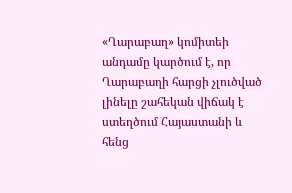«Ղարաբաղ» կոմիտեի անդամը կարծում է, որ Ղարաբաղի հարցի չլուծված լինելը շահեկան վիճակ է ստեղծում Հայաստանի և հենց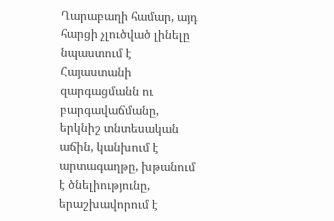Ղարաբաղի համար, այդ հարցի չլուծված լինելը նպաստում է Հայաստանի զարգացմանն ու բարգավաճմանը, երկնիշ տնտեսական աճին, կանխում է արտագաղթը, խթանում է ծնելիությունը, երաշխավորում է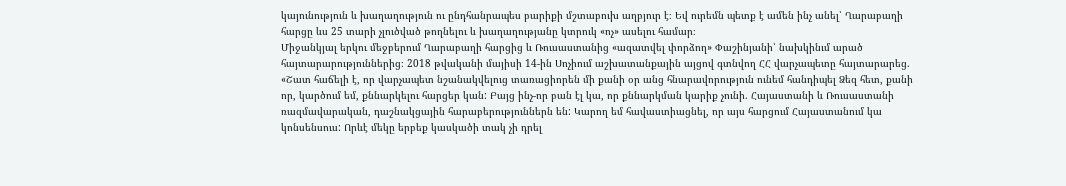կայունություն և խաղաղություն ու ընդհանրապես բարիքի մշտաբուխ աղբյուր է։ Եվ ուրեմն պետք է ամեն ինչ անել՝ Ղարաբաղի հարցը ևս 25 տարի չլուծված թողնելու և խաղաղությանը կտրուկ «ոչ» ասելու համար։
Միջանկյալ երկու մեջբերում Ղարաբաղի հարցից և Ռուսաստանից «ազատվել փորձող» Փաշինյանի՝ նախկինւմ արած հայտարարություններից։ 2018 թվականի մայիսի 14-ին Սոչիում աշխատանքային այցով գտնվող ՀՀ վարչապետը հայտարարեց. «Շատ հաճելի է, որ վարչապետ նշանակվելուց տառացիորեն մի քանի օր անց հնարավորություն ունեմ հանդիպել Ձեզ հետ, քանի որ, կարծում եմ, քննարկելու հարցեր կան: Բայց ինչ-որ բան էլ կա, որ քննարկման կարիք չունի. Հայաստանի և Ռուսաստանի ռազմավարական, դաշնակցային հարաբերություններն են: Կարող եմ հավաստիացնել, որ այս հարցում Հայաստանում կա կոնսենսուս: Որևէ մեկը երբեք կասկածի տակ չի դրել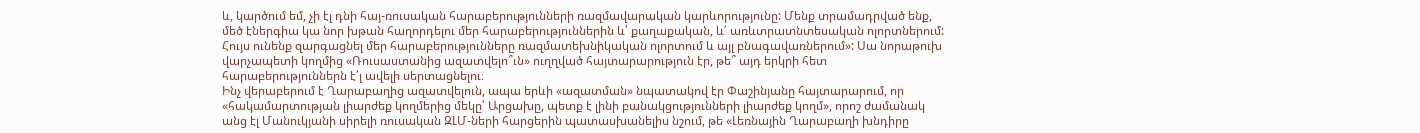և, կարծում եմ, չի էլ դնի հայ-ռուսական հարաբերությունների ռազմավարական կարևորությունը: Մենք տրամադրված ենք, մեծ էներգիա կա նոր խթան հաղորդելու մեր հարաբերություններին և՛ քաղաքական, և՛ առևտրատնտեսական ոլորտներում: Հույս ունենք զարգացնել մեր հարաբերությունները ռազմատեխնիկական ոլորտում և այլ բնագավառներում»: Սա նորաթուխ վարչապետի կողմից «Ռուսաստանից ազատվելո՞ւն» ուղղված հայտարարություն էր, թե՞ այդ երկրի հետ հարաբերություններն է՛լ ավելի սերտացնելու։
Ինչ վերաբերում է Ղարաբաղից ազատվելուն, ապա երևի «ազատման» նպատակով էր Փաշինյանը հայտարարում, որ «հակամարտության լիարժեք կողմերից մեկը՝ Արցախը, պետք է լինի բանակցությունների լիարժեք կողմ», որոշ ժամանակ անց էլ Մանուկյանի սիրելի ռուսական ԶԼՄ-ների հարցերին պատասխանելիս նշում, թե «Լեռնային Ղարաբաղի խնդիրը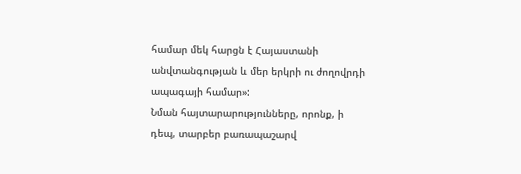համար մեկ հարցն է Հայաստանի անվտանգության և մեր երկրի ու ժողովրդի ապագայի համար»:
Նման հայտարարությունները, որոնք, ի դեպ, տարբեր բառապաշարվ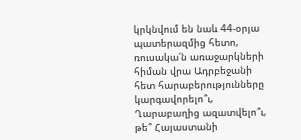կրկնվում են նաև 44-օրյա պատերազմից հետո, ռուսակա՛ն առաջարկների հիման վրա Ադրբեջանի հետ հարաբերությունները կարգավորելո՞ւ, Ղարաբաղից ազատվելո՞ւ, թե՞ Հայաստանի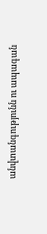անվտանգությունն ու ապագան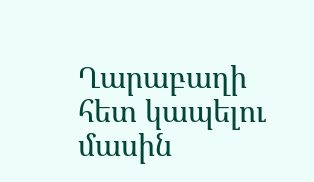Ղարաբաղի հետ կապելու մասին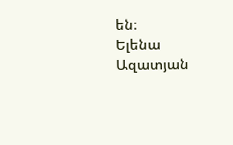են։
Ելենա Ազատյան